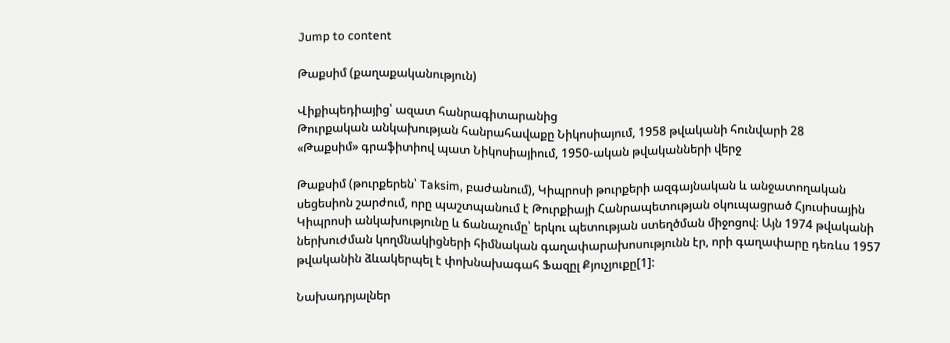Jump to content

Թաքսիմ (քաղաքականություն)

Վիքիպեդիայից՝ ազատ հանրագիտարանից
Թուրքական անկախության հանրահավաքը Նիկոսիայում, 1958 թվականի հունվարի 28
«Թաքսիմ» գրաֆիտիով պատ Նիկոսիայիում, 1950-ական թվականների վերջ

Թաքսիմ (թուրքերեն՝ Taksim, բաժանում), Կիպրոսի թուրքերի ազգայնական և անջատողական սեցեսիոն շարժում, որը պաշտպանում է Թուրքիայի Հանրապետության օկուպացրած Հյուսիսային Կիպրոսի անկախությունը և ճանաչումը՝ երկու պետության ստեղծման միջոցով։ Այն 1974 թվականի ներխուժման կողմնակիցների հիմնական գաղափարախոսությունն էր, որի գաղափարը դեռևս 1957 թվականին ձևակերպել է փոխնախագահ Ֆազըլ Քյուչյուքը[1]:

Նախադրյալներ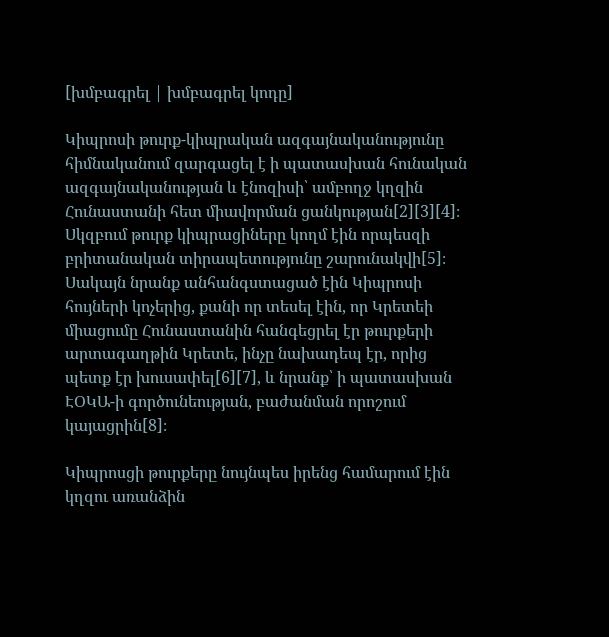[խմբագրել | խմբագրել կոդը]

Կիպրոսի թուրք-կիպրական ազգայնականությունը հիմնականում զարգացել է ի պատասխան հունական ազգայնականության և էնոզիսի՝ ամբողջ կղզին Հունաստանի հետ միավորման ցանկության[2][3][4]։ Սկզբում թուրք կիպրացիները կողմ էին որպեսզի բրիտանական տիրապետությունը շարունակվի[5]։ Սակայն նրանք անհանգստացած էին Կիպրոսի հույների կոչերից, քանի որ տեսել էին, որ Կրետեի միացումը Հունաստանին հանգեցրել էր թուրքերի արտագաղթին Կրետե, ինչը նախադեպ էր, որից պետք էր խուսափել[6][7], և նրանք՝ ի պատասխան ԷՕԿԱ-ի գործունեության, բաժանման որոշում կայացրին[8]։

Կիպրոսցի թուրքերը նույնպես իրենց համարում էին կղզու առանձին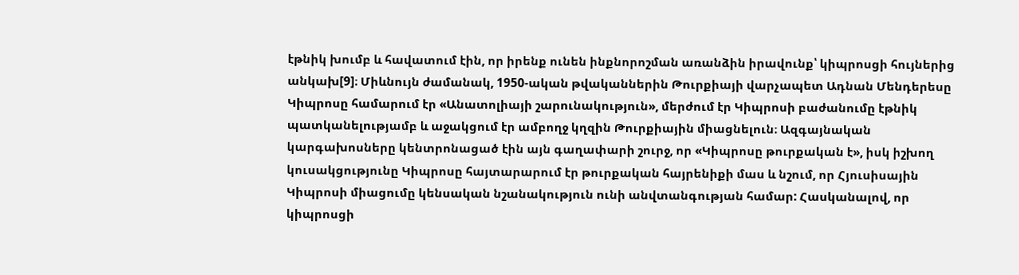էթնիկ խումբ և հավատում էին, որ իրենք ունեն ինքնորոշման առանձին իրավունք՝ կիպրոսցի հույներից անկախ[9]։ Միևնույն ժամանակ, 1950-ական թվականներին Թուրքիայի վարչապետ Ադնան Մենդերեսը Կիպրոսը համարում էր «Անատոլիայի շարունակություն», մերժում էր Կիպրոսի բաժանումը էթնիկ պատկանելությամբ և աջակցում էր ամբողջ կղզին Թուրքիային միացնելուն։ Ազգայնական կարգախոսները կենտրոնացած էին այն գաղափարի շուրջ, որ «Կիպրոսը թուրքական է», իսկ իշխող կուսակցությունը Կիպրոսը հայտարարում էր թուրքական հայրենիքի մաս և նշում, որ Հյուսիսային Կիպրոսի միացումը կենսական նշանակություն ունի անվտանգության համար: Հասկանալով, որ կիպրոսցի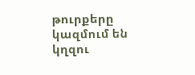թուրքերը կազմում են կղզու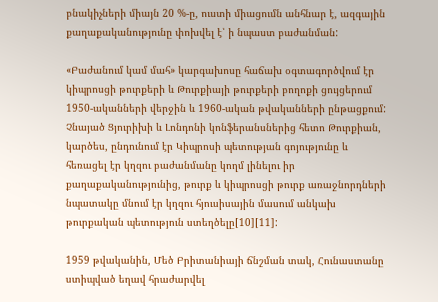բնակիչների միայն 20 %-ը, ուստի միացումն անհնար է, ազգային քաղաքականությունը փոխվել է՝ ի նպաստ բաժանման:

«Բաժանում կամ մահ» կարգախոսը հաճախ օգտագործվում էր կիպրոսցի թուրքերի և Թուրքիայի թուրքերի բողոքի ցույցերում 1950-ականների վերջին և 1960-ական թվականների ընթացքում: Չնայած Ցյուրիխի և Լոնդոնի կոնֆերանսներից հետո Թուրքիան, կարծես, ընդունում էր Կիպրոսի պետության գոյությունը և հեռացել էր կղզու բաժանմանը կողմ լինելու իր քաղաքականությունից, թուրք և կիպրոսցի թուրք առաջնորդների նպատակը մնում էր կղզու հյուսիսային մասում անկախ թուրքական պետություն ստեղծելը[10][11]:

1959 թվականին, Մեծ Բրիտանիայի ճնշման տակ, Հունաստանը ստիպված եղավ հրաժարվել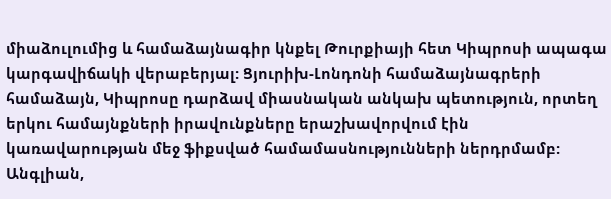միաձուլումից և համաձայնագիր կնքել Թուրքիայի հետ Կիպրոսի ապագա կարգավիճակի վերաբերյալ: Ցյուրիխ-Լոնդոնի համաձայնագրերի համաձայն, Կիպրոսը դարձավ միասնական անկախ պետություն, որտեղ երկու համայնքների իրավունքները երաշխավորվում էին կառավարության մեջ ֆիքսված համամասնությունների ներդրմամբ: Անգլիան,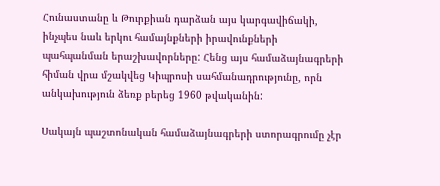Հունաստանը և Թուրքիան դարձան այս կարգավիճակի, ինչպես նաև երկու համայնքների իրավունքների պահպանման երաշխավորները: Հենց այս համաձայնագրերի հիման վրա մշակվեց Կիպրոսի սահմանադրությունը, որն անկախություն ձեռք բերեց 1960 թվականին:

Սակայն պաշտոնական համաձայնագրերի ստորագրումը չէր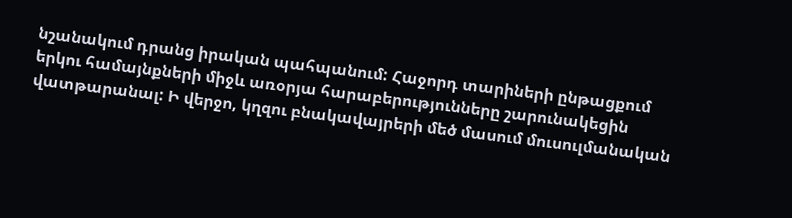նշանակում դրանց իրական պահպանում: Հաջորդ տարիների ընթացքում երկու համայնքների միջև առօրյա հարաբերությունները շարունակեցին վատթարանալ: Ի վերջո, կղզու բնակավայրերի մեծ մասում մուսուլմանական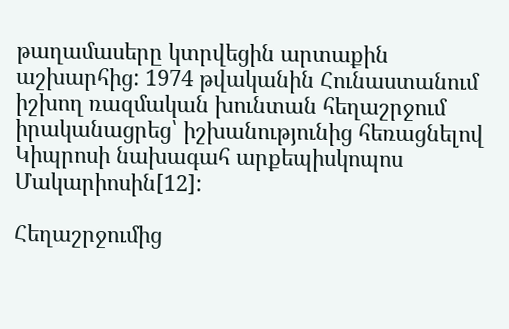թաղամասերը կտրվեցին արտաքին աշխարհից: 1974 թվականին Հունաստանում իշխող ռազմական խունտան հեղաշրջում իրականացրեց՝ իշխանությունից հեռացնելով Կիպրոսի նախագահ արքեպիսկոպոս Մակարիոսին[12]:

Հեղաշրջումից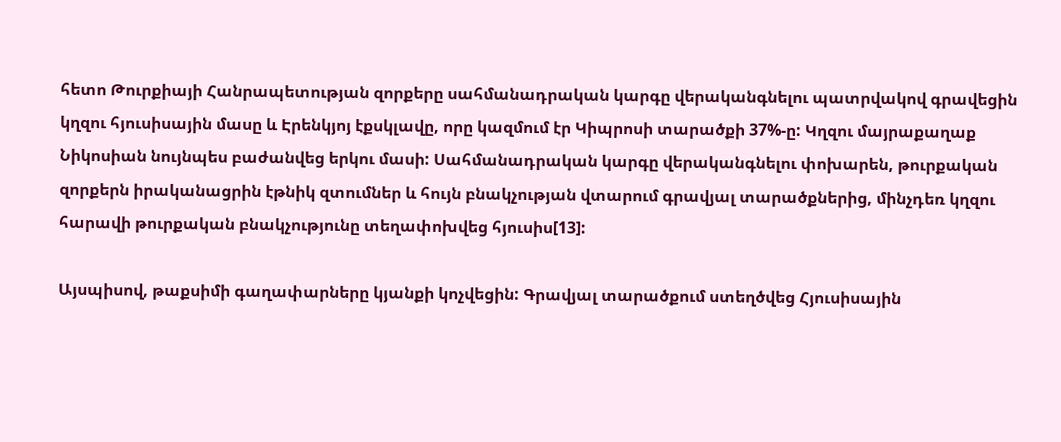հետո Թուրքիայի Հանրապետության զորքերը սահմանադրական կարգը վերականգնելու պատրվակով գրավեցին կղզու հյուսիսային մասը և Էրենկյոյ էքսկլավը, որը կազմում էր Կիպրոսի տարածքի 37%-ը: Կղզու մայրաքաղաք Նիկոսիան նույնպես բաժանվեց երկու մասի: Սահմանադրական կարգը վերականգնելու փոխարեն, թուրքական զորքերն իրականացրին էթնիկ զտումներ և հույն բնակչության վտարում գրավյալ տարածքներից, մինչդեռ կղզու հարավի թուրքական բնակչությունը տեղափոխվեց հյուսիս[13]:

Այսպիսով, թաքսիմի գաղափարները կյանքի կոչվեցին: Գրավյալ տարածքում ստեղծվեց Հյուսիսային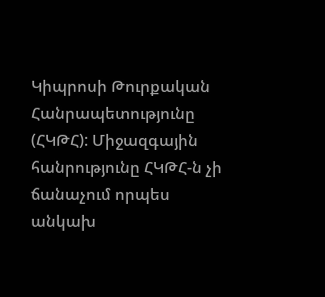Կիպրոսի Թուրքական Հանրապետությունը (ՀԿԹՀ): Միջազգային հանրությունը ՀԿԹՀ-ն չի ճանաչում որպես անկախ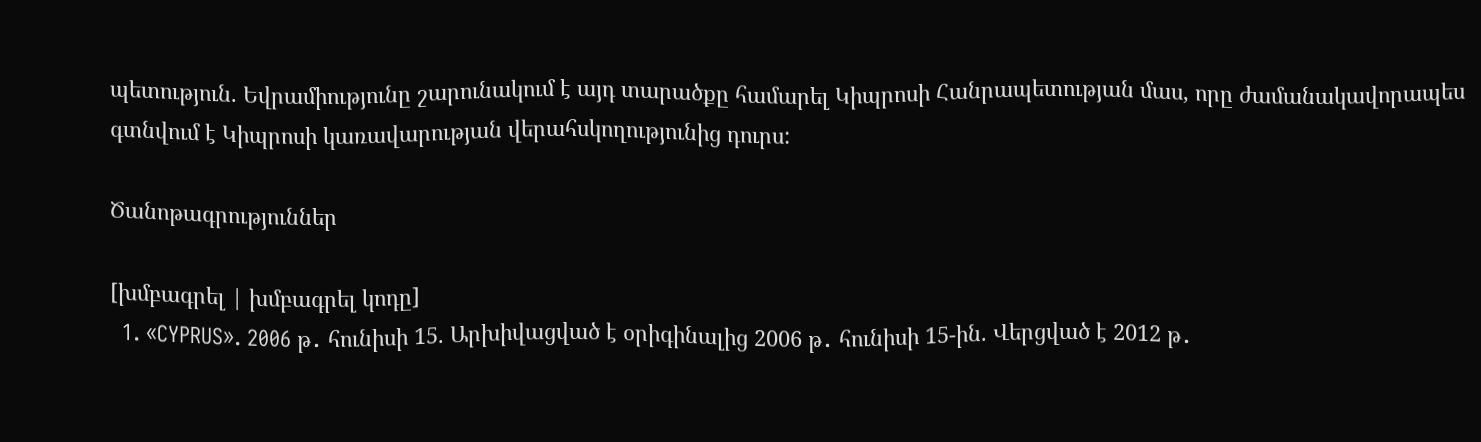պետություն. Եվրամիությունը շարունակում է այդ տարածքը համարել Կիպրոսի Հանրապետության մաս, որը ժամանակավորապես գտնվում է Կիպրոսի կառավարության վերահսկողությունից դուրս:

Ծանոթագրություններ

[խմբագրել | խմբագրել կոդը]
  1. «CYPRUS». 2006 թ․ հունիսի 15. Արխիվացված է օրիգինալից 2006 թ․ հունիսի 15-ին. Վերցված է 2012 թ․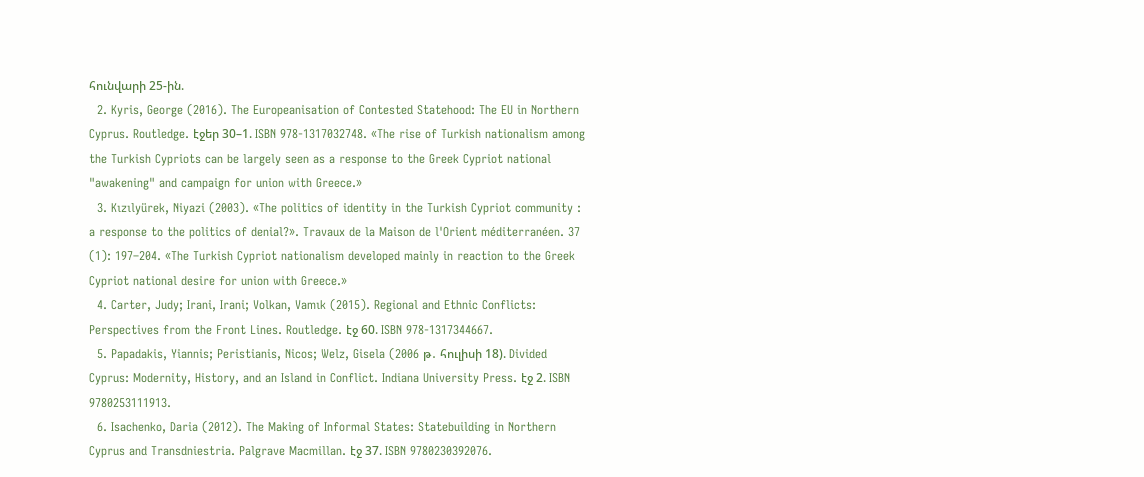հունվարի 25-ին.
  2. Kyris, George (2016). The Europeanisation of Contested Statehood: The EU in Northern Cyprus. Routledge. էջեր 30–1. ISBN 978-1317032748. «The rise of Turkish nationalism among the Turkish Cypriots can be largely seen as a response to the Greek Cypriot national "awakening" and campaign for union with Greece.»
  3. Kızılyürek, Niyazi (2003). «The politics of identity in the Turkish Cypriot community : a response to the politics of denial?». Travaux de la Maison de l'Orient méditerranéen. 37 (1): 197–204. «The Turkish Cypriot nationalism developed mainly in reaction to the Greek Cypriot national desire for union with Greece.»
  4. Carter, Judy; Irani, Irani; Volkan, Vamık (2015). Regional and Ethnic Conflicts: Perspectives from the Front Lines. Routledge. էջ 60. ISBN 978-1317344667.
  5. Papadakis, Yiannis; Peristianis, Nicos; Welz, Gisela (2006 թ․ հուլիսի 18). Divided Cyprus: Modernity, History, and an Island in Conflict. Indiana University Press. էջ 2. ISBN 9780253111913.
  6. Isachenko, Daria (2012). The Making of Informal States: Statebuilding in Northern Cyprus and Transdniestria. Palgrave Macmillan. էջ 37. ISBN 9780230392076.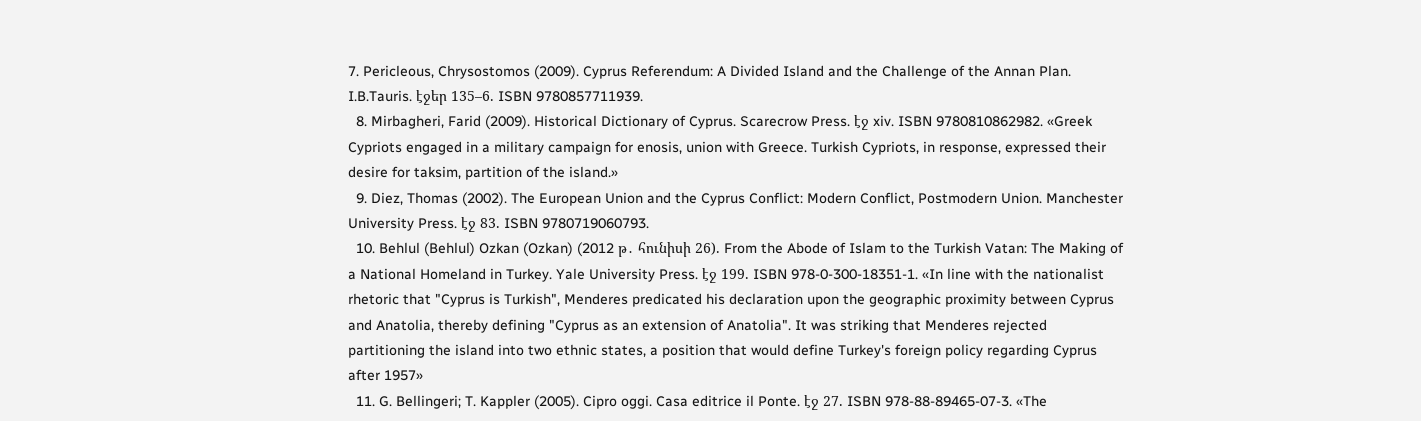7. Pericleous, Chrysostomos (2009). Cyprus Referendum: A Divided Island and the Challenge of the Annan Plan. I.B.Tauris. էջեր 135–6. ISBN 9780857711939.
  8. Mirbagheri, Farid (2009). Historical Dictionary of Cyprus. Scarecrow Press. էջ xiv. ISBN 9780810862982. «Greek Cypriots engaged in a military campaign for enosis, union with Greece. Turkish Cypriots, in response, expressed their desire for taksim, partition of the island.»
  9. Diez, Thomas (2002). The European Union and the Cyprus Conflict: Modern Conflict, Postmodern Union. Manchester University Press. էջ 83. ISBN 9780719060793.
  10. Behlul (Behlul) Ozkan (Ozkan) (2012 թ․ հունիսի 26). From the Abode of Islam to the Turkish Vatan: The Making of a National Homeland in Turkey. Yale University Press. էջ 199. ISBN 978-0-300-18351-1. «In line with the nationalist rhetoric that "Cyprus is Turkish", Menderes predicated his declaration upon the geographic proximity between Cyprus and Anatolia, thereby defining "Cyprus as an extension of Anatolia". It was striking that Menderes rejected partitioning the island into two ethnic states, a position that would define Turkey's foreign policy regarding Cyprus after 1957»
  11. G. Bellingeri; T. Kappler (2005). Cipro oggi. Casa editrice il Ponte. էջ 27. ISBN 978-88-89465-07-3. «The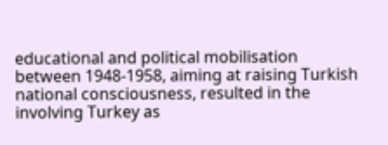educational and political mobilisation between 1948-1958, aiming at raising Turkish national consciousness, resulted in the involving Turkey as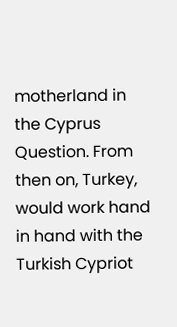motherland in the Cyprus Question. From then on, Turkey, would work hand in hand with the Turkish Cypriot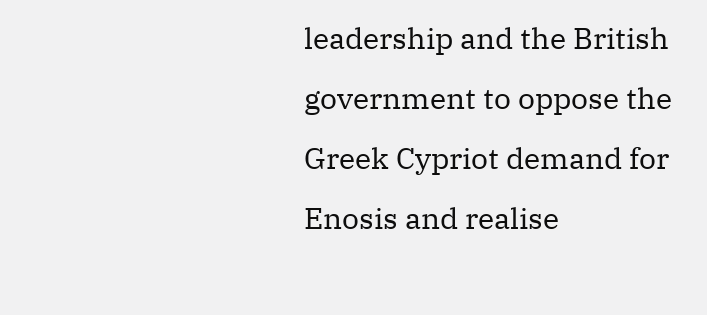leadership and the British government to oppose the Greek Cypriot demand for Enosis and realise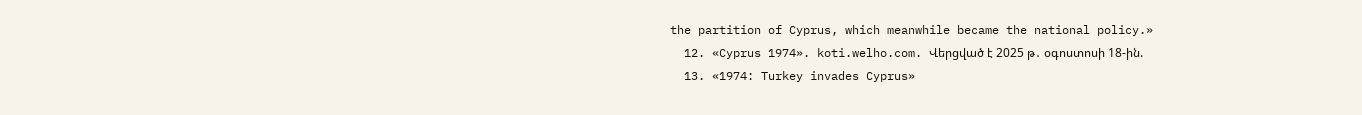the partition of Cyprus, which meanwhile became the national policy.»
  12. «Cyprus 1974». koti.welho.com. Վերցված է 2025 թ․ օգոստոսի 18-ին.
  13. «1974: Turkey invades Cyprus»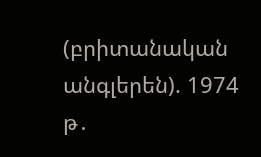(բրիտանական անգլերեն). 1974 թ․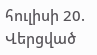հուլիսի 20. Վերցված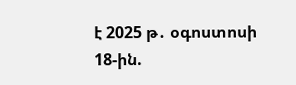է 2025 թ․ օգոստոսի 18-ին.